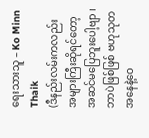ရေးသားသူ – Ko Minn Thaik
(ဒီနည်းလမ်းကလည်း အများကြီးဆိုရင်တော့ အဆင်မပြေဘူးပေါ့ဗျာ ၊ ဘာပဲဖြစ်ဖြစ် ဗဟုသုတ အနေနဲ့ဝေ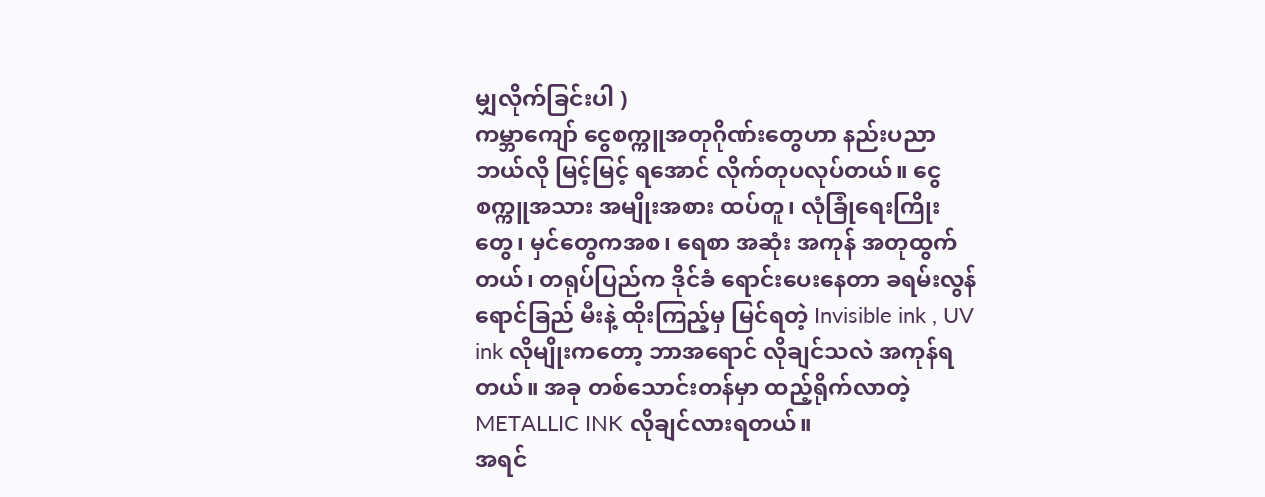မျှလိုက်ခြင်းပါ )
ကမ္ဘာကျော် ငွေစက္ကူအတုဂိုဏ်းတွေဟာ နည်းပညာ ဘယ်လို မြင့်မြင့် ရအောင် လိုက်တုပလုပ်တယ်။ ငွေစက္ကူအသား အမျိုးအစား ထပ်တူ၊ လုံခြုံရေးကြိုးတွေ၊ မှင်တွေကအစ၊ ရေစာ အဆုံး အကုန် အတုထွက် တယ်၊ တရုပ်ပြည်က ဒိုင်ခံ ရောင်းပေးနေတာ ခရမ်းလွန်ရောင်ခြည် မီးနဲ့ ထိုးကြည့်မှ မြင်ရတဲ့ Invisible ink , UV ink လိုမျိုးကတော့ ဘာအရောင် လိုချင်သလဲ အကုန်ရတယ်။ အခု တစ်သောင်းတန်မှာ ထည့်ရိုက်လာတဲ့ METALLIC INK လိုချင်လားရတယ်။
အရင်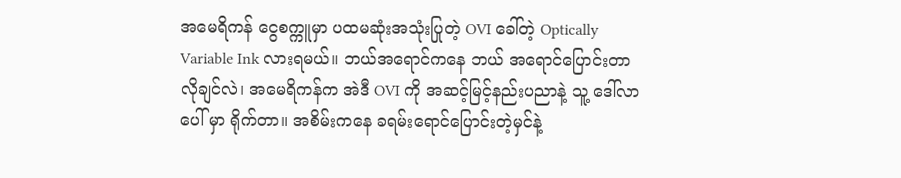အမေရိကန် ငွေစက္ကူမှာ ပထမဆုံးအသုံးပြုတဲ့ OVI ခေါ်တဲ့ Optically Variable Ink လားရမယ်။ ဘယ်အရောင်ကနေ ဘယ် အရောင်ပြောင်းတာ လိုချင်လဲ၊ အမေရိကန်က အဲဒီ OVI ကို အဆင့်မြင့်နည်းပညာနဲ့ သူ့ ဒေါ်လာပေါ် မှာ ရိုက်တာ။ အစိမ်းကနေ ခရမ်းရောင်ပြောင်းတဲ့မှင်နဲ့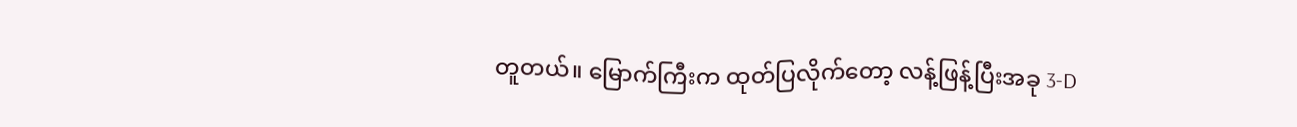တူတယ်။ မြောက်ကြီးက ထုတ်ပြလိုက်တော့ လန့်ဖြန့်ပြီးအခု 3-D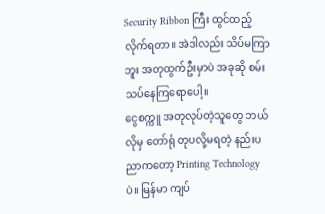Security Ribbon ကြီး ထွင်ထည့်လိုက်ရတာ။ အဲဒါလည်း သိပ်မကြာဘူး အတုထွက်ဦးမှာပဲ အခုဆို စမ်းသပ်နေကြရောပေါ့။
ငွေစက္ကူ အတုလုပ်တဲ့သူတွေ ဘယ်လိုမှ တော်ရုံ တုပလို့မရတဲ့ နည်းပညာကတော့ Printing Technology ပဲ။ မြန်မာ ကျပ်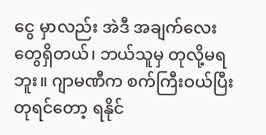ငွေ မှာလည်း အဲဒီ အချက်လေးတွေရှိတယ်၊ ဘယ်သူမှ တုလို့မရဘူး။ ဂျာမဏီက စက်ကြီးဝယ်ပြီး တုရင်တော့ ရနိုင်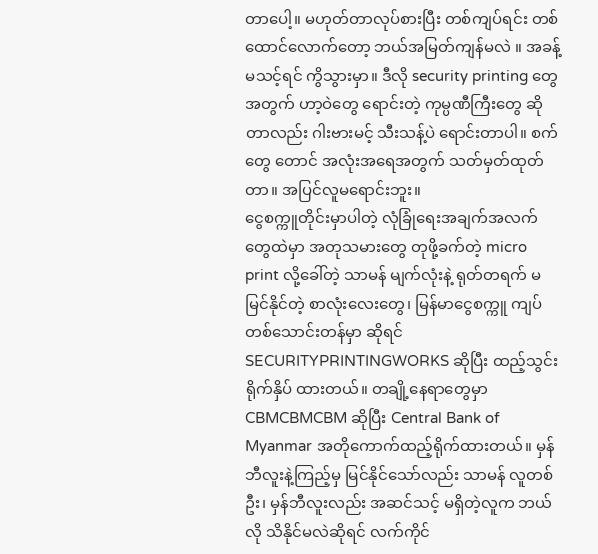တာပေါ့။ မဟုတ်တာလုပ်စားပြီး တစ်ကျပ်ရင်း တစ်ထောင်လောက်တော့ ဘယ်အမြတ်ကျန်မလဲ ။ အခန့်မသင့်ရင် ကွိသွားမှာ။ ဒီလို security printing တွေအတွက် ဟာ့ဝဲတွေ ရောင်းတဲ့ ကုမ္ပဏီကြီးတွေ ဆိုတာလည်း ဂါးဗားမင့် သီးသန့်ပဲ ရောင်းတာပါ။ စက်တွေ တောင် အလုံးအရေအတွက် သတ်မှတ်ထုတ်တာ။ အပြင်လူမရောင်းဘူး။
ငွေစက္ကူတိုင်းမှာပါတဲ့ လုံခြုံရေးအချက်အလက်တွေထဲမှာ အတုသမားတွေ တုဖို့ခက်တဲ့ micro print လို့ခေါ်တဲ့ သာမန် မျက်လုံးနဲ့ ရုတ်တရက် မမြင်နိုင်တဲ့ စာလုံးလေးတွေ၊ မြန်မာငွေစက္ကူ ကျပ်တစ်သောင်းတန်မှာ ဆိုရင် SECURITYPRINTINGWORKS ဆိုပြီး ထည့်သွင်းရိုက်နှိပ် ထားတယ်။ တချို့နေရာတွေမှာ CBMCBMCBM ဆိုပြီး Central Bank of Myanmar အတိုကောက်ထည့်ရိုက်ထားတယ်။ မှန်ဘီလူးနဲ့ကြည့်မှ မြင်နိုင်သော်လည်း သာမန် လူတစ်ဦး၊ မှန်ဘီလူးလည်း အဆင်သင့် မရှိတဲ့လူက ဘယ်လို သိနိုင်မလဲဆိုရင် လက်ကိုင်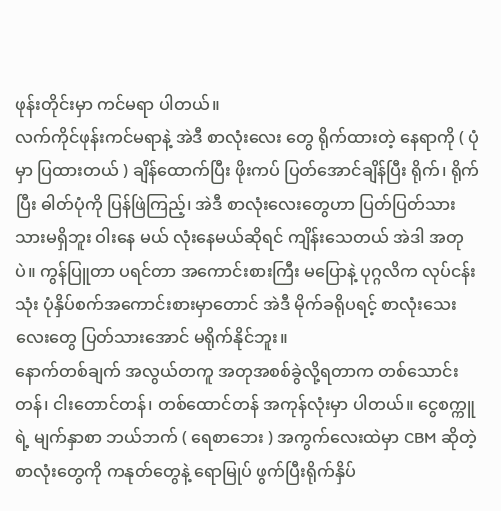ဖုန်းတိုင်းမှာ ကင်မရာ ပါတယ်။
လက်ကိုင်ဖုန်းကင်မရာနဲ့ အဲဒီ စာလုံးလေး တွေ ရိုက်ထားတဲ့ နေရာကို ( ပုံမှာ ပြထားတယ် ) ချိန်ထောက်ပြီး ဖိုးကပ် ပြတ်အောင်ချိန်ပြီး ရိုက်၊ ရိုက်ပြီး ဓါတ်ပုံကို ပြန်ဖြဲကြည့်၊ အဲဒီ စာလုံးလေးတွေဟာ ပြတ်ပြတ်သားသားမရှိဘူး ဝါးနေ မယ် လုံးနေမယ်ဆိုရင် ကျိန်းသေတယ် အဲဒါ အတုပဲ။ ကွန်ပြူတာ ပရင်တာ အကောင်းစားကြီး မပြောနဲ့ ပုဂ္ဂလိက လုပ်ငန်းသုံး ပုံနှိပ်စက်အကောင်းစားမှာတောင် အဲဒီ မိုက်ခရိုပရင့် စာလုံးသေးလေးတွေ ပြတ်သားအောင် မရိုက်နိုင်ဘူး။
နောက်တစ်ချက် အလွယ်တကူ အတုအစစ်ခွဲလို့ရတာက တစ်သောင်း တန်၊ ငါးတောင်တန်၊ တစ်ထောင်တန် အကုန်လုံးမှာ ပါတယ်။ ငွေစက္ကူရဲ့ မျက်နှာစာ ဘယ်ဘက် ( ရေစာဘေး ) အကွက်လေးထဲမှာ CBM ဆိုတဲ့ စာလုံးတွေကို ကနုတ်တွေနဲ့ ရောမြုပ် ဖွက်ပြီးရိုက်နှိပ်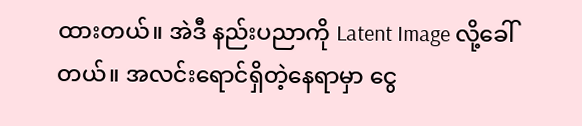ထားတယ်။ အဲဒီ နည်းပညာကို Latent Image လို့ခေါ်တယ်။ အလင်းရောင်ရှိတဲ့နေရာမှာ ငွေ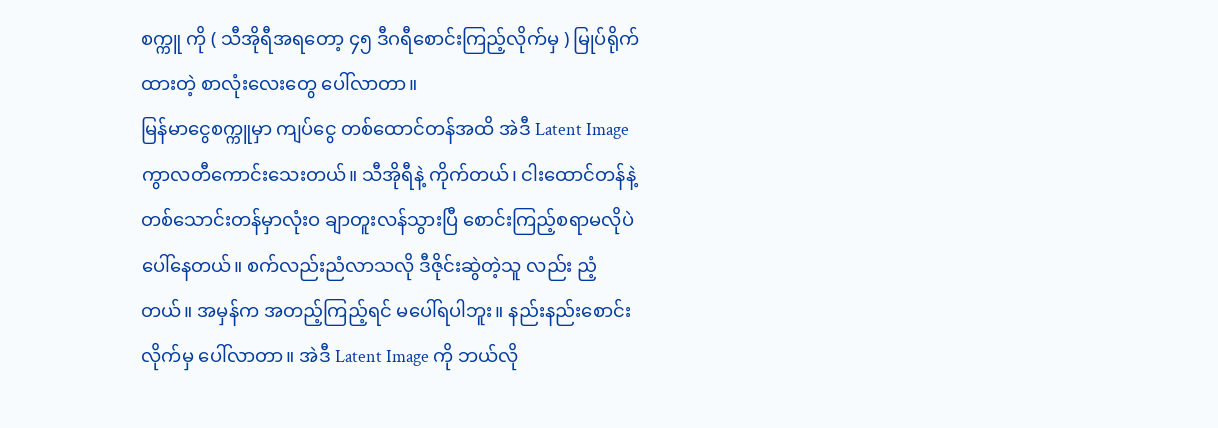စက္ကူ ကို ( သီအိုရီအရတော့ ၄၅ ဒီဂရီစောင်းကြည့်လိုက်မှ ) မြုပ်ရိုက်ထားတဲ့ စာလုံးလေးတွေ ပေါ်လာတာ။
မြန်မာငွေစက္ကူမှာ ကျပ်ငွေ တစ်ထောင်တန်အထိ အဲဒီ Latent Image ကွာလတီကောင်းသေးတယ်။ သီအိုရီနဲ့ ကိုက်တယ်၊ ငါးထောင်တန်နဲ့ တစ်သောင်းတန်မှာလုံးဝ ချာတူးလန်သွားပြီ စောင်းကြည့်စရာမလိုပဲ ပေါ်နေတယ်။ စက်လည်းညံလာသလို ဒီဇိုင်းဆွဲတဲ့သူ လည်း ညံ့တယ်။ အမှန်က အတည့်ကြည့်ရင် မပေါ်ရပါဘူး။ နည်းနည်းစောင်းလိုက်မှ ပေါ်လာတာ။ အဲဒီ Latent Image ကို ဘယ်လို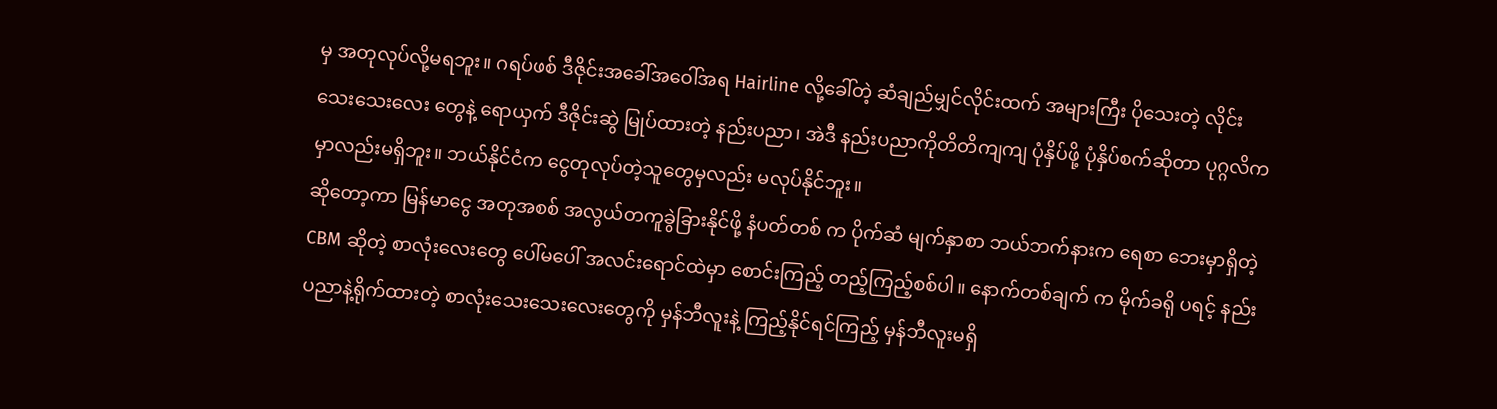မှ အတုလုပ်လို့မရဘူး။ ဂရပ်ဖစ် ဒီဇိုင်းအခေါ်အဝေါ်အရ Hairline လို့ခေါ်တဲ့ ဆံချည်မျှင်လိုင်းထက် အများကြီး ပိုသေးတဲ့ လိုင်းသေးသေးလေး တွေနဲ့ ရောယှက် ဒီဇိုင်းဆွဲ မြုပ်ထားတဲ့ နည်းပညာ၊ အဲဒီ နည်းပညာကိုတိတိကျကျ ပုံနှိပ်ဖို့ ပုံနှိပ်စက်ဆိုတာ ပုဂ္ဂလိကမှာလည်းမရှိဘူး။ ဘယ်နိုင်ငံက ငွေတုလုပ်တဲ့သူတွေမှလည်း မလုပ်နိုင်ဘူး။
ဆိုတော့ကာ မြန်မာငွေ အတုအစစ် အလွယ်တကူခွဲခြားနိုင်ဖို့ နံပတ်တစ် က ပိုက်ဆံ မျက်နှာစာ ဘယ်ဘက်နားက ရေစာ ဘေးမှာရှိတဲ့ CBM ဆိုတဲ့ စာလုံးလေးတွေ ပေါ်မပေါ် အလင်းရောင်ထဲမှာ စောင်းကြည့် တည့်ကြည့်စစ်ပါ။ နောက်တစ်ချက် က မိုက်ခရို ပရင့် နည်းပညာနဲ့ရိုက်ထားတဲ့ စာလုံးသေးသေးလေးတွေကို မှန်ဘီလူးနဲ့ ကြည့်နိုင်ရင်ကြည့် မှန်ဘီလူးမရှိ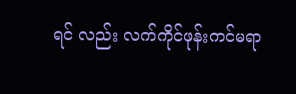ရင် လည်း လက်ကိုင်ဖုန်းကင်မရာ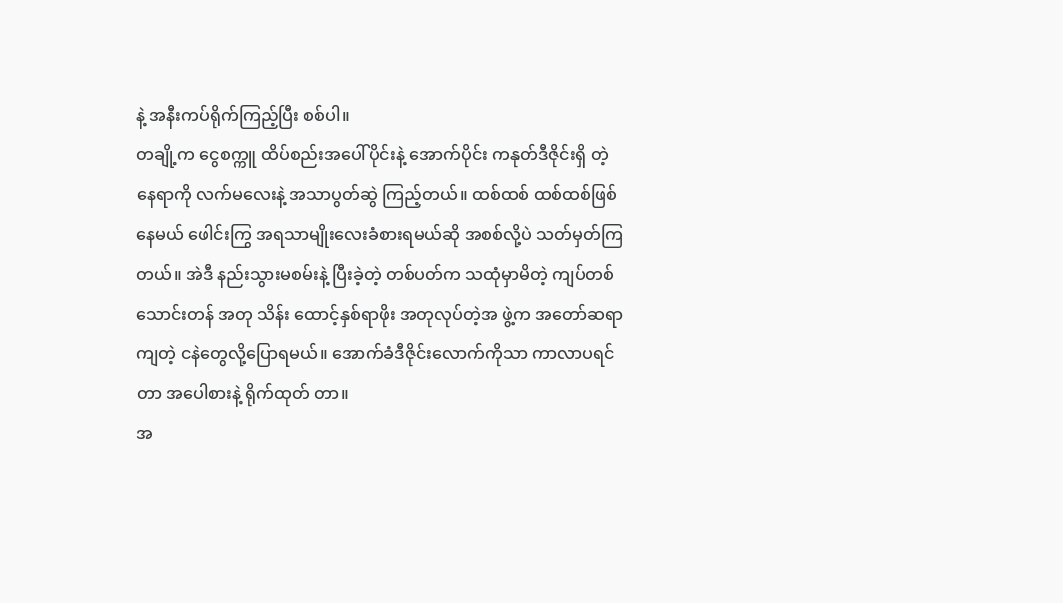နဲ့ အနီးကပ်ရိုက်ကြည့်ပြီး စစ်ပါ။
တချို့က ငွေစက္ကူ ထိပ်စည်းအပေါ်ပိုင်းနဲ့ အောက်ပိုင်း ကနုတ်ဒီဇိုင်းရှိ တဲ့နေရာကို လက်မလေးနဲ့ အသာပွတ်ဆွဲ ကြည့်တယ်။ ထစ်ထစ် ထစ်ထစ်ဖြစ်နေမယ် ဖေါင်းကြွ အရသာမျိုးလေးခံစားရမယ်ဆို အစစ်လို့ပဲ သတ်မှတ်ကြ တယ်။ အဲဒီ နည်းသွားမစမ်းနဲ့ ပြီးခဲ့တဲ့ တစ်ပတ်က သထုံမှာမိတဲ့ ကျပ်တစ်သောင်းတန် အတု သိန်း ထောင့်နှစ်ရာဖိုး အတုလုပ်တဲ့အ ဖွဲ့က အတော်ဆရာကျတဲ့ ငနဲတွေလို့ပြောရမယ်။ အောက်ခံဒီဇိုင်းလောက်ကိုသာ ကာလာပရင်တာ အပေါစားနဲ့ ရိုက်ထုတ် တာ။
အ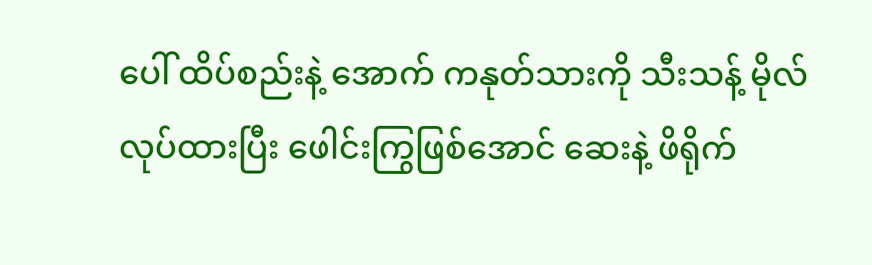ပေါ် ထိပ်စည်းနဲ့ အောက် ကနုတ်သားကို သီးသန့် မိုလ်လုပ်ထားပြီး ဖေါင်းကြွဖြစ်အောင် ဆေးနဲ့ ဖိရိုက်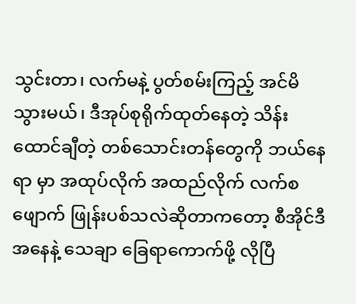သွင်းတာ၊ လက်မနဲ့ ပွတ်စမ်းကြည့် အင်မိသွားမယ်၊ ဒီအုပ်စုရိုက်ထုတ်နေတဲ့ သိန်းထောင်ချီတဲ့ တစ်သောင်းတန်တွေကို ဘယ်နေရာ မှာ အထုပ်လိုက် အထည်လိုက် လက်စဖျောက် ဖြုန်းပစ်သလဲဆိုတာကတော့ စီအိုင်ဒီ အနေနဲ့ သေချာ ခြေရာကောက်ဖို့ လိုပြီ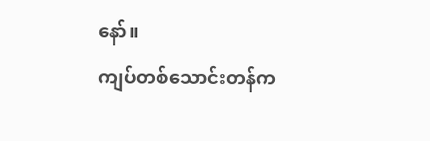နော်။
ကျပ်တစ်သောင်းတန်က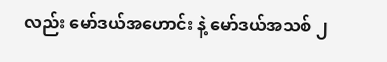လည်း မော်ဒယ်အဟောင်း နဲ့ မော်ဒယ်အသစ် ၂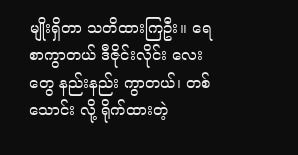မျိုးရှိတာ သတိထားကြဦး။ ရေစာကွာတယ် ဒီဇိုင်းလိုင်း လေးတွေ နည်းနည်း ကွာတယ်၊ တစ်သောင်း လို့ ရိုက်ထားတဲ့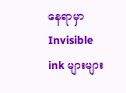နေရာမှာ Invisible ink များများ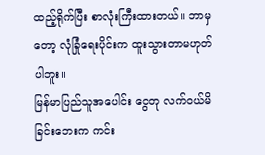ထည့်ရိုက်ပြီး စာလုံးကြီးထားတယ်။ ဘာမှတော့ လုံခြုံရေးပိုင်းက ထူးသွားတာမဟုတ်ပါဘူး။
မြန်မာပြည်သူအပေါင်း ငွေတု လက်ဝယ်မိခြင်းဘေးက ကင်း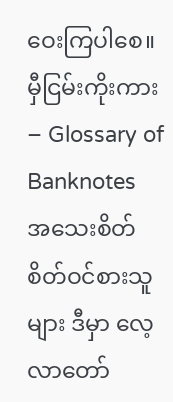ဝေးကြပါစေ။
မှီငြမ်းကိုးကား – Glossary of Banknotes
အသေးစိတ် စိတ်ဝင်စားသူများ ဒီမှာ လေ့လာတော်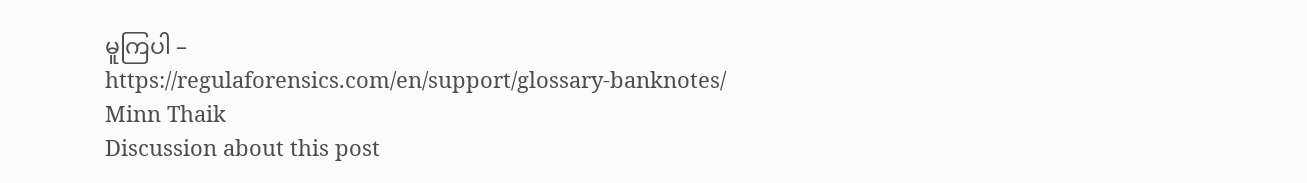မူကြပါ –
https://regulaforensics.com/en/support/glossary-banknotes/
Minn Thaik
Discussion about this post